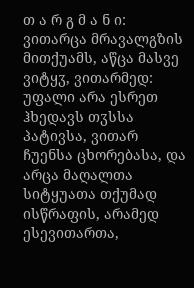თ ა რ გ მ ა ნ ი: ვითარცა მრავალგზის მითქუამს, აწცა მასვე ვიტყჳ, ვითარმედ: უფალი არა ესრეთ ჰხედავს თჳსსა პატივსა, ვითარ ჩუენსა ცხორებასა, და არცა მაღალთა სიტყუათა თქუმად ისწრაფის, არამედ ესევითართა,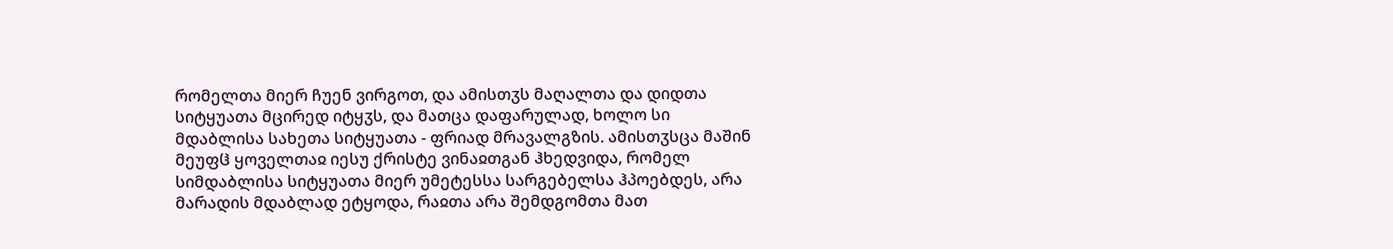რომელთა მიერ ჩუენ ვირგოთ, და ამისთჳს მაღალთა და დიდთა სიტყუათა მცირედ იტყჳს, და მათცა დაფარულად, ხოლო სი მდაბლისა სახეთა სიტყუათა - ფრიად მრავალგზის. ამისთჳსცა მაშინ მეუფჱ ყოველთაჲ იესუ ქრისტე ვინაჲთგან ჰხედვიდა, რომელ სიმდაბლისა სიტყუათა მიერ უმეტესსა სარგებელსა ჰპოებდეს, არა მარადის მდაბლად ეტყოდა, რაჲთა არა შემდგომთა მათ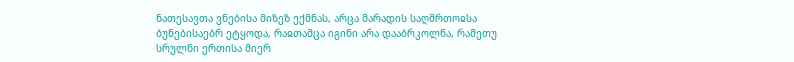ნათესავთა ვნებისა მიზეზ ექმნას, არცა მარადის საღმრთოჲსა ბუნებისაებრ ეტყოდა, რაჲთამცა იგინი არა დააბრკოლნა, რამეთუ სრულნი ერთისა მიერ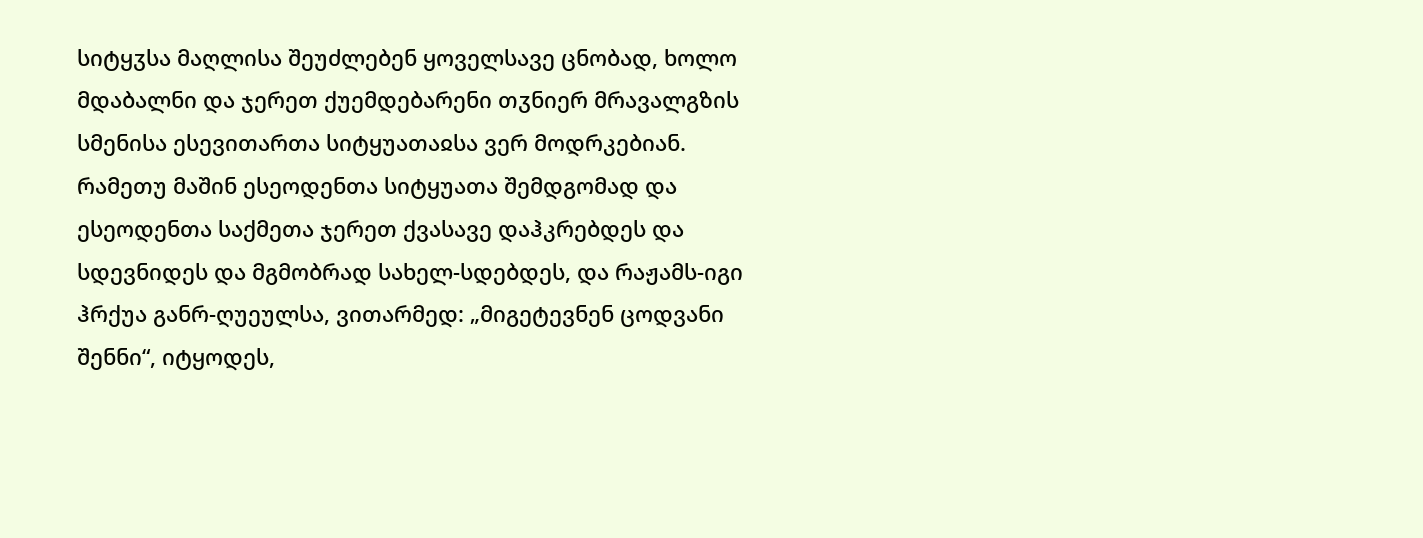სიტყჳსა მაღლისა შეუძლებენ ყოველსავე ცნობად, ხოლო მდაბალნი და ჯერეთ ქუემდებარენი თჳნიერ მრავალგზის სმენისა ესევითართა სიტყუათაჲსა ვერ მოდრკებიან. რამეთუ მაშინ ესეოდენთა სიტყუათა შემდგომად და ესეოდენთა საქმეთა ჯერეთ ქვასავე დაჰკრებდეს და სდევნიდეს და მგმობრად სახელ-სდებდეს, და რაჟამს-იგი ჰრქუა განრ-ღუეულსა, ვითარმედ: „მიგეტევნენ ცოდვანი შენნი“, იტყოდეს,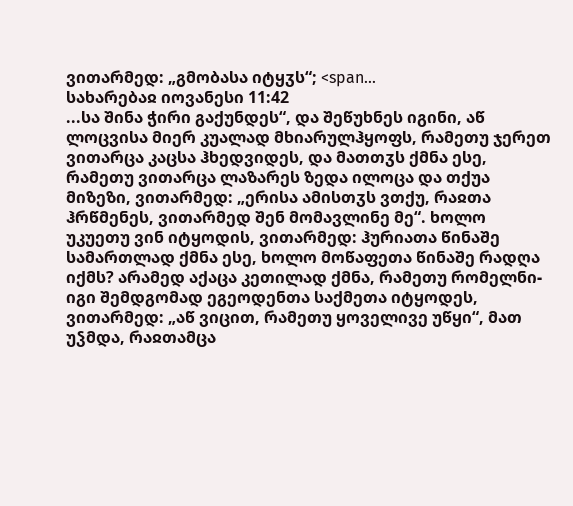ვითარმედ: „გმობასა იტყჳს“; <span...
სახარებაჲ იოვანესი 11:42
...სა შინა ჭირი გაქუნდეს“, და შეწუხნეს იგინი, აწ ლოცვისა მიერ კუალად მხიარულჰყოფს, რამეთუ ჯერეთ ვითარცა კაცსა ჰხედვიდეს, და მათთჳს ქმნა ესე, რამეთუ ვითარცა ლაზარეს ზედა ილოცა და თქუა მიზეზი, ვითარმედ: „ერისა ამისთჳს ვთქუ, რაჲთა ჰრწმენეს, ვითარმედ შენ მომავლინე მე“. ხოლო უკუეთუ ვინ იტყოდის, ვითარმედ: ჰურიათა წინაშე სამართლად ქმნა ესე, ხოლო მოწაფეთა წინაშე რადღა იქმს? არამედ აქაცა კეთილად ქმნა, რამეთუ რომელნი-იგი შემდგომად ეგეოდენთა საქმეთა იტყოდეს, ვითარმედ: „აწ ვიცით, რამეთუ ყოველივე უწყი“, მათ უჴმდა, რაჲთამცა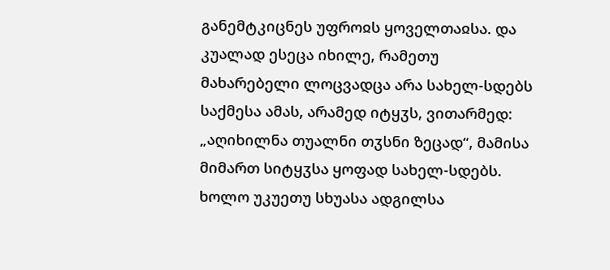განემტკიცნეს უფროჲს ყოველთაჲსა. და კუალად ესეცა იხილე, რამეთუ მახარებელი ლოცვადცა არა სახელ-სდებს საქმესა ამას, არამედ იტყჳს, ვითარმედ: „აღიხილნა თუალნი თჳსნი ზეცად“, მამისა მიმართ სიტყჳსა ყოფად სახელ-სდებს. ხოლო უკუეთუ სხუასა ადგილსა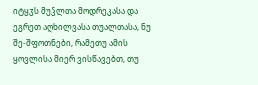იტყჳს მუჴლთა მოდრეკასა და ეგრეთ აღხილვასა თუალთასა, ნუ შე-შფოთნები, რამეთუ ამის ყოვლისა მიერ ვისწავებთ, თუ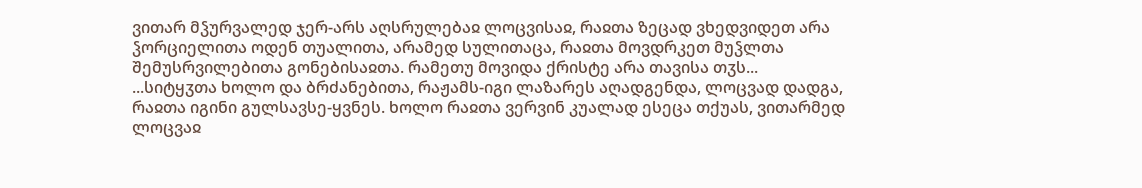ვითარ მჴურვალედ ჯერ-არს აღსრულებაჲ ლოცვისაჲ, რაჲთა ზეცად ვხედვიდეთ არა ჴორციელითა ოდენ თუალითა, არამედ სულითაცა, რაჲთა მოვდრკეთ მუჴლთა შემუსრვილებითა გონებისაჲთა. რამეთუ მოვიდა ქრისტე არა თავისა თჳს...
...სიტყჳთა ხოლო და ბრძანებითა, რაჟამს-იგი ლაზარეს აღადგენდა, ლოცვად დადგა, რაჲთა იგინი გულსავსე-ყვნეს. ხოლო რაჲთა ვერვინ კუალად ესეცა თქუას, ვითარმედ ლოცვაჲ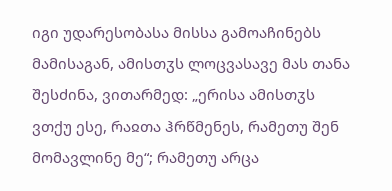იგი უდარესობასა მისსა გამოაჩინებს მამისაგან, ამისთჳს ლოცვასავე მას თანა შესძინა, ვითარმედ: „ერისა ამისთჳს ვთქუ ესე, რაჲთა ჰრწმენეს, რამეთუ შენ მომავლინე მე“; რამეთუ არცა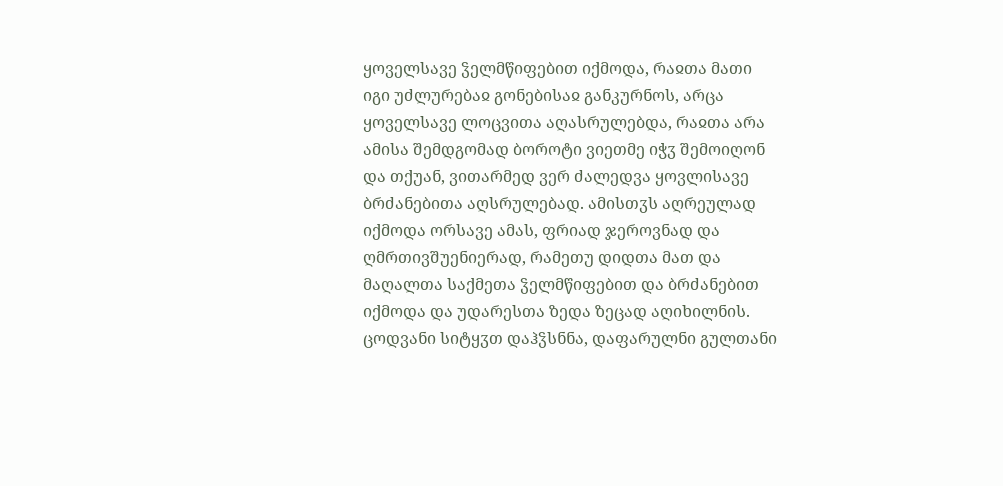ყოველსავე ჴელმწიფებით იქმოდა, რაჲთა მათი იგი უძლურებაჲ გონებისაჲ განკურნოს, არცა ყოველსავე ლოცვითა აღასრულებდა, რაჲთა არა ამისა შემდგომად ბოროტი ვიეთმე იჭჳ შემოიღონ და თქუან, ვითარმედ ვერ ძალედვა ყოვლისავე ბრძანებითა აღსრულებად. ამისთჳს აღრეულად იქმოდა ორსავე ამას, ფრიად ჯეროვნად და ღმრთივშუენიერად, რამეთუ დიდთა მათ და მაღალთა საქმეთა ჴელმწიფებით და ბრძანებით იქმოდა და უდარესთა ზედა ზეცად აღიხილნის. ცოდვანი სიტყჳთ დაჰჴსნნა, დაფარულნი გულთანი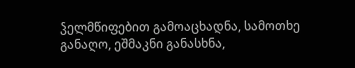ჴელმწიფებით გამოაცხადნა, სამოთხე განაღო, ეშმაკნი განასხნა,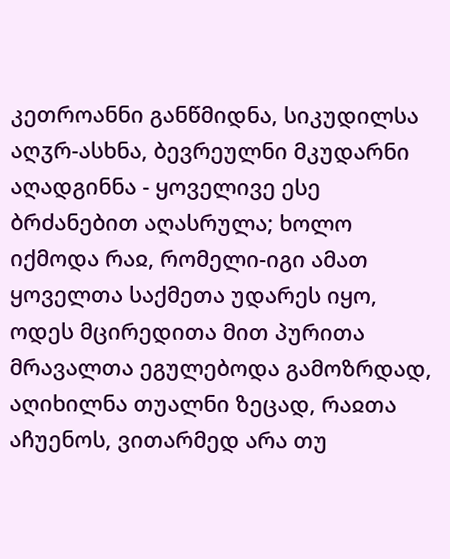კეთროანნი განწმიდნა, სიკუდილსა აღჳრ-ასხნა, ბევრეულნი მკუდარნი აღადგინნა - ყოველივე ესე ბრძანებით აღასრულა; ხოლო იქმოდა რაჲ, რომელი-იგი ამათ ყოველთა საქმეთა უდარეს იყო, ოდეს მცირედითა მით პურითა მრავალთა ეგულებოდა გამოზრდად, აღიხილნა თუალნი ზეცად, რაჲთა აჩუენოს, ვითარმედ არა თუ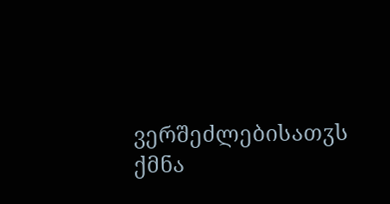ვერშეძლებისათჳს ქმნა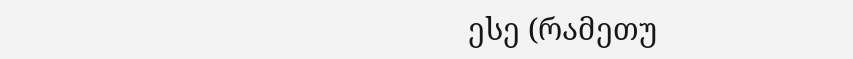ესე (რამეთუ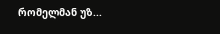რომელმან უზ...